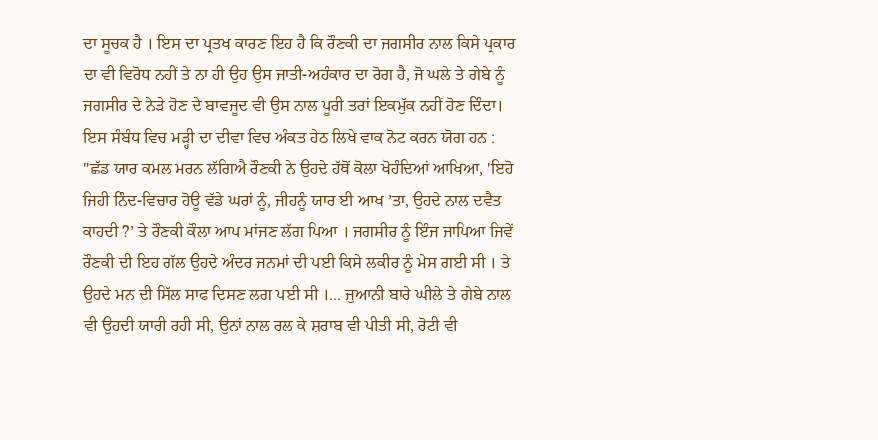ਦਾ ਸੂਚਕ ਹੈ । ਇਸ ਦਾ ਪ੍ਰਤਖ ਕਾਰਣ ਇਹ ਹੈ ਕਿ ਰੌਣਕੀ ਦਾ ਜਗਸੀਰ ਨਾਲ ਕਿਸੇ ਪ੍ਰਕਾਰ ਦਾ ਵੀ ਵਿਰੋਧ ਨਹੀਂ ਤੇ ਨਾ ਹੀ ਉਹ ਉਸ ਜਾਤੀ-ਅਹੰਕਾਰ ਦਾ ਰੋਗ ਹੈ, ਜੋ ਘਲੇ ਤੇ ਗੇਬੇ ਨੂੰ ਜਗਸੀਰ ਦੇ ਨੇੜੇ ਹੋਣ ਦੇ ਬਾਵਜੂਦ ਵੀ ਉਸ ਨਾਲ ਪੂਰੀ ਤਰਾਂ ਇਕਮੁੱਕ ਨਹੀਂ ਹੋਣ ਦਿੰਦਾ। ਇਸ ਸੰਬੰਧ ਵਿਚ ਮੜ੍ਹੀ ਦਾ ਦੀਵਾ ਵਿਚ ਅੰਕਤ ਹੇਠ ਲਿਖੇ ਵਾਕ ਨੋਟ ਕਰਨ ਯੋਗ ਹਨ : "ਛੱਡ ਯਾਰ ਕਮਲ ਮਰਨ ਲੱਗਿਐ ਰੌਣਕੀ ਨੇ ਉਹਦੇ ਹੱਥੋਂ ਕੋਲਾ ਖੋਹੰਦਿਆਂ ਆਖਿਆ, 'ਇਹੋ ਜਿਹੀ ਨਿੰਦ-ਵਿਚਾਰ ਹੋਊ ਵੱਡੇ ਘਰਾਂ ਨੂੰ, ਜੀਹਨੂੰ ਯਾਰ ਈ ਆਖ ’ਤਾ, ਉਹਦੇ ਨਾਲ ਦਵੈਤ ਕਾਹਦੀ ?’ ਤੇ ਰੌਣਕੀ ਕੌਲਾ ਆਪ ਮਾਂਜਣ ਲੱਗ ਪਿਆ । ਜਗਸੀਰ ਨੂੰ ਇੰਜ ਜਾਪਿਆ ਜਿਵੇਂ ਰੌਣਕੀ ਦੀ ਇਹ ਗੱਲ ਉਹਦੇ ਅੰਦਰ ਜਨਮਾਂ ਦੀ ਪਈ ਕਿਸੇ ਲਕੀਰ ਨੂੰ ਮੇਸ ਗਈ ਸੀ । ਤੇ ਉਹਦੇ ਮਨ ਦੀ ਸਿੱਲ ਸਾਫ ਦਿਸਣ ਲਗ ਪਈ ਸੀ ।... ਜੁਆਨੀ ਬਾਰੇ ਘੀਲੇ ਤੇ ਗੇਬੇ ਨਾਲ ਵੀ ਉਹਦੀ ਯਾਰੀ ਰਹੀ ਸੀ, ਉਨਾਂ ਨਾਲ ਰਲ ਕੇ ਸ਼ਰਾਬ ਵੀ ਪੀਤੀ ਸੀ, ਰੋਟੀ ਵੀ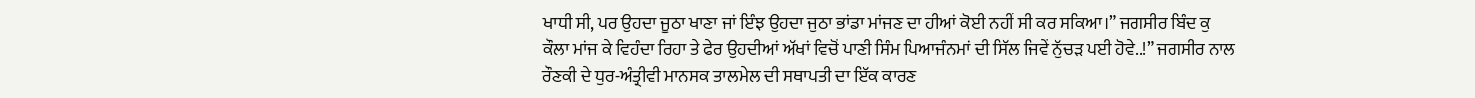ਖਾਧੀ ਸੀ, ਪਰ ਉਹਦਾ ਜੂਠਾ ਖਾਣਾ ਜਾਂ ਇੰਝ ਉਹਦਾ ਜੁਠਾ ਭਾਂਡਾ ਮਾਂਜਣ ਦਾ ਹੀਆਂ ਕੋਈ ਨਹੀਂ ਸੀ ਕਰ ਸਕਿਆ।” ਜਗਸੀਰ ਬਿੰਦ ਕੁ ਕੌਲਾ ਮਾਂਜ ਕੇ ਵਿਹੰਦਾ ਰਿਹਾ ਤੇ ਫੇਰ ਉਹਦੀਆਂ ਅੱਖਾਂ ਵਿਚੋਂ ਪਾਣੀ ਸਿੰਮ ਪਿਆਜੰਨਮਾਂ ਦੀ ਸਿੱਲ ਜਿਵੇਂ ਨੁੱਚੜ ਪਈ ਹੋਵੇ..!” ਜਗਸੀਰ ਨਾਲ ਰੌਣਕੀ ਦੇ ਧੁਰ-ਅੰਤ੍ਰੀਵੀ ਮਾਨਸਕ ਤਾਲਮੇਲ ਦੀ ਸਥਾਪਤੀ ਦਾ ਇੱਕ ਕਾਰਣ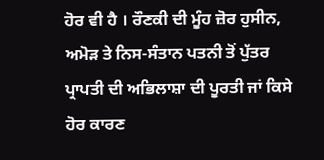ਹੋਰ ਵੀ ਹੈ । ਰੌਣਕੀ ਦੀ ਮੂੰਹ ਜ਼ੋਰ ਹੁਸੀਨ, ਅਮੋੜ ਤੇ ਨਿਸ-ਸੰਤਾਨ ਪਤਨੀ ਤੋਂ ਪੁੱਤਰ ਪ੍ਰਾਪਤੀ ਦੀ ਅਭਿਲਾਸ਼ਾ ਦੀ ਪੂਰਤੀ ਜਾਂ ਕਿਸੇ ਹੋਰ ਕਾਰਣ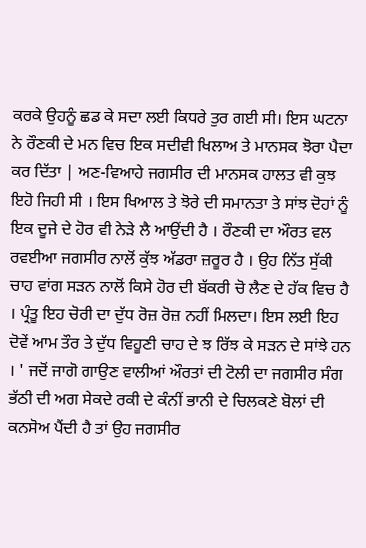ਕਰਕੇ ਉਹਨੂੰ ਛਡ ਕੇ ਸਦਾ ਲਈ ਕਿਧਰੇ ਤੁਰ ਗਈ ਸੀ। ਇਸ ਘਟਨਾ ਨੇ ਰੌਣਕੀ ਦੇ ਮਨ ਵਿਚ ਇਕ ਸਦੀਵੀ ਖਿਲਾਅ ਤੇ ਮਾਨਸਕ ਝੋਰਾ ਪੈਦਾ ਕਰ ਦਿੱਤਾ | ਅਣ-ਵਿਆਹੇ ਜਗਸੀਰ ਦੀ ਮਾਨਸਕ ਹਾਲਤ ਵੀ ਕੁਝ ਇਹੋ ਜਿਹੀ ਸੀ । ਇਸ ਖਿਆਲ ਤੇ ਝੋਰੇ ਦੀ ਸਮਾਨਤਾ ਤੇ ਸਾਂਝ ਦੋਹਾਂ ਨੂੰ ਇਕ ਦੂਜੇ ਦੇ ਹੋਰ ਵੀ ਨੇੜੇ ਲੈ ਆਉਂਦੀ ਹੈ । ਰੌਣਕੀ ਦਾ ਔਰਤ ਵਲ ਰਵਈਆ ਜਗਸੀਰ ਨਾਲੋਂ ਕੁੱਝ ਅੱਡਰਾ ਜ਼ਰੂਰ ਹੈ । ਉਹ ਨਿੱਤ ਸੁੱਕੀ ਚਾਹ ਵਾਂਗ ਸੜਨ ਨਾਲੋਂ ਕਿਸੇ ਹੋਰ ਦੀ ਬੱਕਰੀ ਚੋ ਲੈਣ ਦੇ ਹੱਕ ਵਿਚ ਹੈ । ਪ੍ਰੰਤੂ ਇਹ ਚੋਰੀ ਦਾ ਦੁੱਧ ਰੋਜ਼ ਰੋਜ਼ ਨਹੀਂ ਮਿਲਦਾ। ਇਸ ਲਈ ਇਹ ਦੋਵੇਂ ਆਮ ਤੌਰ ਤੇ ਦੁੱਧ ਵਿਹੂਣੀ ਚਾਹ ਦੇ ਝ ਰਿੱਝ ਕੇ ਸੜਨ ਦੇ ਸਾਂਝੇ ਹਨ । ' ਜਦੋਂ ਜਾਗੋ ਗਾਉਣ ਵਾਲੀਆਂ ਔਰਤਾਂ ਦੀ ਟੋਲੀ ਦਾ ਜਗਸੀਰ ਸੰਗ ਭੱਠੀ ਦੀ ਅਗ ਸੇਕਦੇ ਰਕੀ ਦੇ ਕੰਨੀਂ ਭਾਨੀ ਦੇ ਚਿਲਕਣੇ ਬੋਲਾਂ ਦੀ ਕਨਸੋਅ ਪੈਂਦੀ ਹੈ ਤਾਂ ਉਹ ਜਗਸੀਰ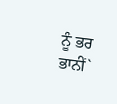ਨੂੰ ਭਰ ਭਾਨੀਂ`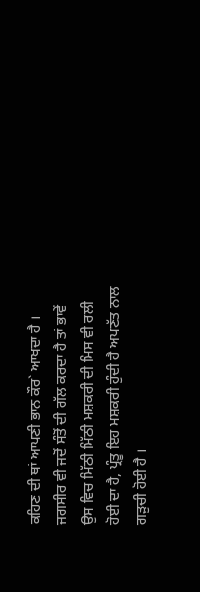ਕਹਿਣ ਦੀ ਥਾਂ ਆਪਣੀ ਭਾਨ ਕੌਰ` ਆਖਦਾ ਹੈ । ਜਗਸੀਰ ਵੀ ਜਦੋਂ ਸੰਤੋਂ ਦੀ ਗੱਲ ਕਰਦਾ ਹੈ ਤਾਂ ਭਾਵੇਂ ਉਸ ਵਿਚ ਮਿੱਠੀ ਮਿੱਠੀ ਮਸ਼ਕਰੀ ਦੀ ਮਿਸ ਵੀ ਰਲੀ ਹੋਈ ਦਾ ਹੈ, ਪ੍ਰੰਤੂ ਇਹ ਮਸ਼ਕਰੀ ਹੁੰਦੀ ਹੈ ਅਪਣੱਤ ਨਾਲ ਗੜੁਚੀ ਹੋਈ ਹੈ ।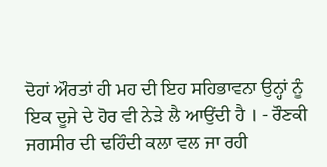ਦੋਹਾਂ ਔਰਤਾਂ ਹੀ ਮਹ ਦੀ ਇਹ ਸਹਿਭਾਵਨਾ ਉਨ੍ਹਾਂ ਨੂੰ ਇਕ ਦੂਜੇ ਦੇ ਹੋਰ ਵੀ ਨੇੜੇ ਲੈ ਆਉਂਦੀ ਹੈ । - ਰੌਣਕੀ ਜਗਸੀਰ ਦੀ ਢਹਿੰਦੀ ਕਲਾ ਵਲ ਜਾ ਰਹੀ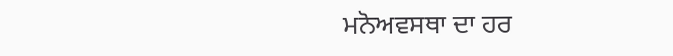ਮਨੋਅਵਸਥਾ ਦਾ ਹਰ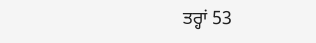ਤਰ੍ਹਾਂ 53